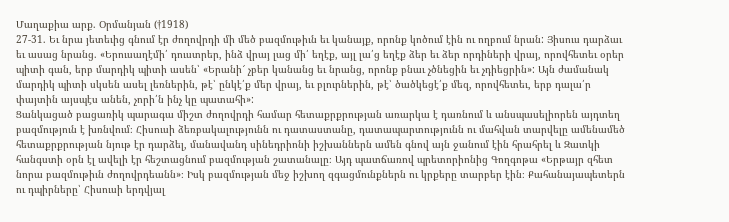Մաղաքիա արք. Օրմանյան (†1918)
27-31. Եւ նրա յետեւից գնում էր ժողովրդի մի մեծ բազմութիւն եւ կանայք, որոնք կոծում էին ու ողբում նրան: Յիսուս դարձաւ եւ ասաց նրանց. «Երուսաղէմի՛ դուստրեր, ինձ վրայ լաց մի՛ եղէք, այլ լա՛ց եղէք ձեր եւ ձեր որդիների վրայ, որովհետեւ օրեր պիտի գան, երբ մարդիկ պիտի ասեն՝ «Երանի՜ չբեր կանանց եւ նրանց, որոնք բնաւ չծնեցին եւ չդիեցրին»: Այն ժամանակ մարդիկ պիտի սկսեն ասել լեռներին, թէ՝ ընկէ՛ք մեր վրայ, եւ բլուրներին, թէ՝ ծածկեցէ՛ք մեզ, որովհետեւ, երբ դալա՛ր փայտին այսպէս անեն, չորի՛ն ինչ կը պատահի»:
Ցանկացած բացառիկ պարագա միշտ ժողովրդի համար հետաքրքրության առարկա է դառնում և անսպասելիորեն այդտեղ բազմություն է խռնվում։ Հիսուսի ձեռբակալությունն ու դատաստանը, դատապարտությունն ու մահվան տարվելը ամենամեծ հետաքրքրության նյութ էր դարձել, մանավանդ սինեդրիոնի իշխաններն ամեն գնով այն ջանում էին հրահրել և Զատկի հանգստի օրն էլ ավելի էր հեշտացնում բազմության շատանալը։ Այդ պատճառով պրետորիոնից Գողգոթա «Երթայր զհետ նորա բազմութիւն ժողովրդեանն»։ Իսկ բազմության մեջ իշխող զգացմունքներն ու կրքերը տարբեր էին։ Քահանայապետերն ու դպիրները՝ Հիսուսի երդվյալ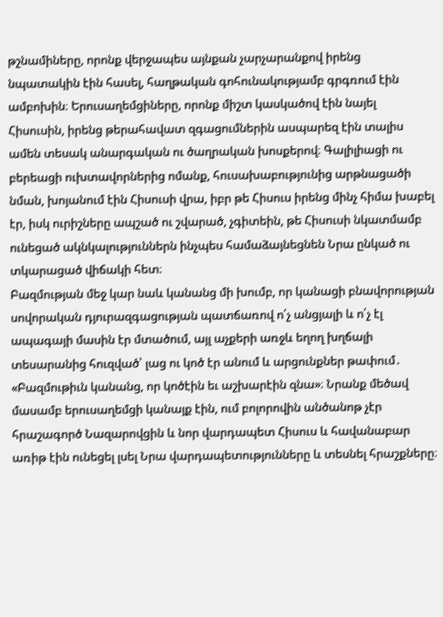թշնամիները, որոնք վերջապես այնքան չարչարանքով իրենց նպատակին էին հասել, հաղթական գոհունակությամբ գրգռում էին ամբոխին։ Երուսաղեմցիները, որոնք միշտ կասկածով էին նայել Հիսուսին, իրենց թերահավատ զգացումներին ասպարեզ էին տալիս ամեն տեսակ անարգական ու ծաղրական խոսքերով։ Գալիլիացի ու բերեացի ուխտավորներից ոմանք, հուսախաբությունից արթնացածի նման, խոյանում էին Հիսուսի վրա, իբր թե Հիսուս իրենց մինչ հիմա խաբել էր, իսկ ուրիշները ապշած ու շվարած, չգիտեին, թե Հիսուսի նկատմամբ ունեցած ակնկալություններն ինչպես համաձայնեցնեն Նրա ընկած ու տկարացած վիճակի հետ։
Բազմության մեջ կար նաև կանանց մի խումբ, որ կանացի բնավորության սովորական դյուրազգացության պատճառով ո՛չ անցյալի և ո՛չ էլ ապագայի մասին էր մտածում, այլ աչքերի առջև եղող խղճալի տեսարանից հուզված՝ լաց ու կոծ էր անում և արցունքներ թափում․ «Բազմութիւն կանանց, որ կոծէին եւ աշխարէին զնա»։ Նրանք մեծավ մասամբ երուսաղեմցի կանայք էին, ում բոլորովին անծանոթ չէր հրաշագործ Նազարովցին և նոր վարդապետ Հիսուս և հավանաբար առիթ էին ունեցել լսել Նրա վարդապետությունները և տեսնել հրաշքները։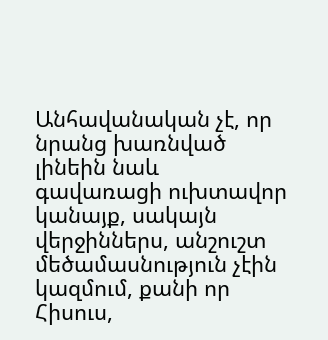Անհավանական չէ, որ նրանց խառնված լինեին նաև գավառացի ուխտավոր կանայք, սակայն վերջիններս, անշուշտ մեծամասնություն չէին կազմում, քանի որ Հիսուս,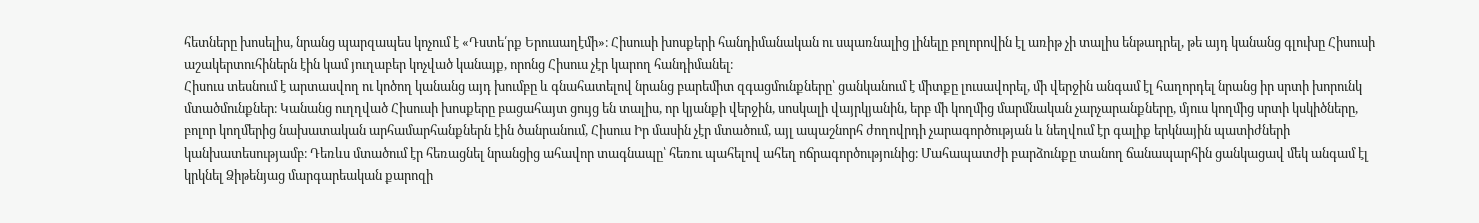հետները խոսելիս, նրանց պարզապես կոչում է «Դստե՛րք Երուսաղէմի»։ Հիսուսի խոսքերի հանդիմանական ու սպառնալից լինելը բոլորովին էլ առիթ չի տալիս ենթադրել, թե այդ կանանց գլուխը Հիսուսի աշակերտուհիներն էին կամ յուղաբեր կոչված կանայք, որոնց Հիսուս չէր կարող հանդիմանել։
Հիսուս տեսնում է արտասվող ու կոծող կանանց այդ խումբը և գնահատելով նրանց բարեմիտ զգացմունքները՝ ցանկանում է միտքը լուսավորել, մի վերջին անգամ էլ հաղորդել նրանց իր սրտի խորունկ մտածմունքներ։ Կանանց ուղղված Հիսուսի խոսքերը բացահայտ ցույց են տալիս, որ կյանքի վերջին, սոսկալի վայրկյանին, երբ մի կողմից մարմնական չարչարանքները, մյուս կողմից սրտի կսկիծները, բոլոր կողմերից նախատական արհամարհանքներն էին ծանրանում, Հիսուս Իր մասին չէր մտածում, այլ ապաշնորհ ժողովրդի չարագործության և նեղվում էր գալիք երկնային պատիժների կանխատեսությամբ։ Դեռևս մտածում էր հեռացնել նրանցից ահավոր տագնապը՝ հեռու պահելով ահեղ ոճրագործությունից։ Մահապատժի բարձունքը տանող ճանապարհին ցանկացավ մեկ անգամ էլ կրկնել Ձիթենյաց մարգարեական քարոզի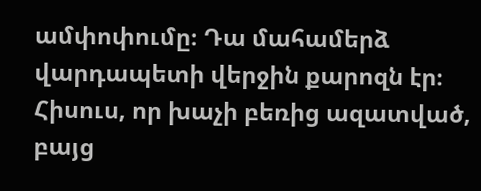ամփոփումը։ Դա մահամերձ վարդապետի վերջին քարոզն էր։
Հիսուս, որ խաչի բեռից ազատված, բայց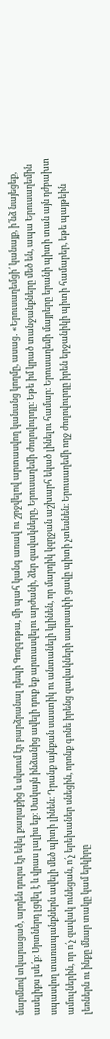մարմնով տկարացած, արդեն դուրս էր եկել քաղաքից և սկսում էր բարձրանալ դեպի Գողգոթա, մի պահ կանգ առավ ու շրջվելով արտասվող կանանց կողմը, ասաց․ «Երուսաղեմցի՛ կանայք, ի՛նձ նայեցեք, ասելիքս լսե՛ք։ Սրտներդ լցվել է և վրաս լալիս եք։ Սակայն ինձանից ավելի դուք եք արտասվելու արժանի, ձեր զավակները, Երուսաղեմի ժողովուրդը։ Եթե իմ կրած տանջանքները մեծ են, ապա Երուսաղեմին սպասվող տառապանքներն ավելի մեծ պիտի լինեն։ Դրանք այնքան սաստիկ ու անտանելի կլինեն, որ մարդիկ կզղջան աշխարհ եկած լինելու համար։ Երուսաղեմի մայրերը երանի պիտի տան այն դժբախտ ամուլներին, որ ո՛չ զավակ ունեցան, ո՛չ երեխաներ սնեցին, որոնք գոնե իրենց զավակների սարսափի ցավը պիտի չտեսնեն։ Երուսաղեմի ողջ ժողովուրդը իրեն երջանիկի պիտի համարեր, եթե պայթեին լեռներն ու ինքը մնար տակը կամ երկիրը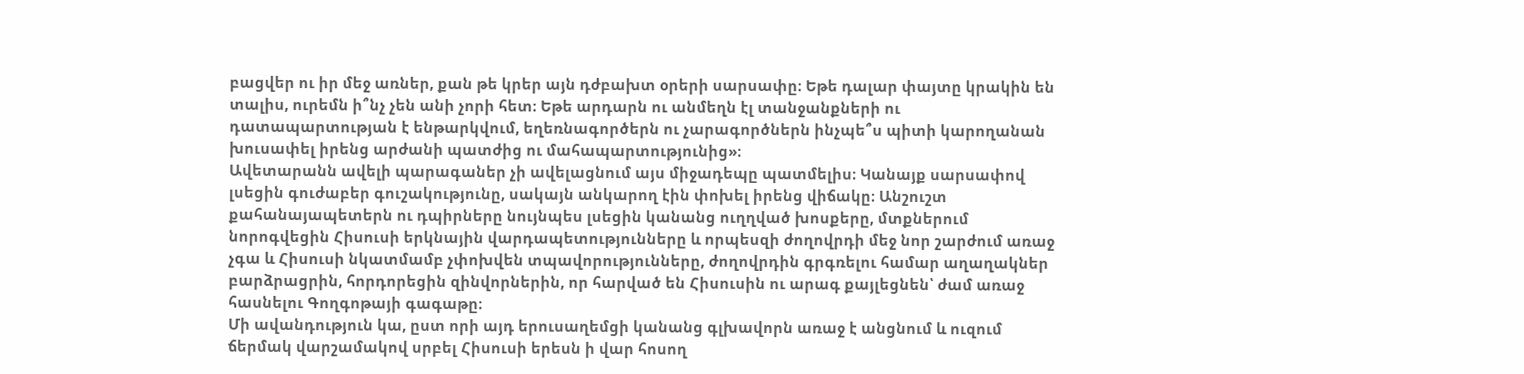բացվեր ու իր մեջ առներ, քան թե կրեր այն դժբախտ օրերի սարսափը։ Եթե դալար փայտը կրակին են տալիս, ուրեմն ի՞նչ չեն անի չորի հետ։ Եթե արդարն ու անմեղն էլ տանջանքների ու դատապարտության է ենթարկվում, եղեռնագործերն ու չարագործներն ինչպե՞ս պիտի կարողանան խուսափել իրենց արժանի պատժից ու մահապարտությունից»։
Ավետարանն ավելի պարագաներ չի ավելացնում այս միջադեպը պատմելիս։ Կանայք սարսափով լսեցին գուժաբեր գուշակությունը, սակայն անկարող էին փոխել իրենց վիճակը։ Անշուշտ քահանայապետերն ու դպիրները նույնպես լսեցին կանանց ուղղված խոսքերը, մտքներում նորոգվեցին Հիսուսի երկնային վարդապետությունները և որպեսզի ժողովրդի մեջ նոր շարժում առաջ չգա և Հիսուսի նկատմամբ չփոխվեն տպավորությունները, ժողովրդին գրգռելու համար աղաղակներ բարձրացրին, հորդորեցին զինվորներին, որ հարված են Հիսուսին ու արագ քայլեցնեն՝ ժամ առաջ հասնելու Գողգոթայի գագաթը։
Մի ավանդություն կա, ըստ որի այդ երուսաղեմցի կանանց գլխավորն առաջ է անցնում և ուզում ճերմակ վարշամակով սրբել Հիսուսի երեսն ի վար հոսող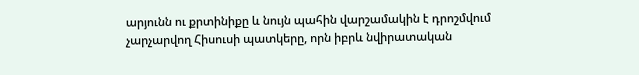արյունն ու քրտինիքը և նույն պահին վարշամակին է դրոշմվում չարչարվող Հիսուսի պատկերը, որն իբրև նվիրատական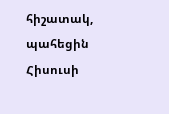հիշատակ, պահեցին Հիսուսի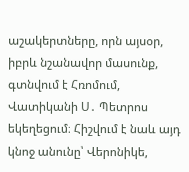աշակերտները, որն այսօր, իբրև նշանավոր մասունք, գտնվում է Հռոմում, Վատիկանի Ս․ Պետրոս եկեղեցում։ Հիշվում է նաև այդ կնոջ անունը՝ Վերոնիկե,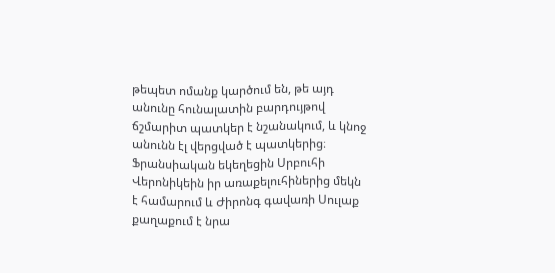թեպետ ոմանք կարծում են, թե այդ անունը հունալատին բարդույթով ճշմարիտ պատկեր է նշանակում, և կնոջ անունն էլ վերցված է պատկերից։ Ֆրանսիական եկեղեցին Սրբուհի Վերոնիկեին իր առաքելուհիներից մեկն է համարում և Ժիրոնգ գավառի Սուլաք քաղաքում է նրա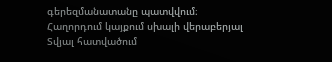գերեզմանատանը պատվվում։
Հաղորդում կայքում սխալի վերաբերյալ
Տվյալ հատվածում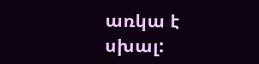առկա է սխալ: